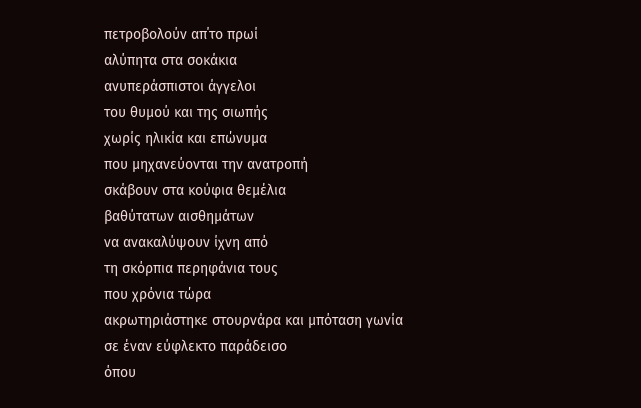πετροβολούν απ΄το πρωί
αλύπητα στα σοκάκια
ανυπεράσπιστοι άγγελοι
του θυμού και της σιωπής
χωρίς ηλικία και επώνυμα
που μηχανεύονται την ανατροπή
σκάβουν στα κούφια θεμέλια
βαθύτατων αισθημάτων
να ανακαλύψουν ίχνη από
τη σκόρπια περηφάνια τους
που χρόνια τώρα
ακρωτηριάστηκε στουρνάρα και μπόταση γωνία
σε έναν εύφλεκτο παράδεισο
όπου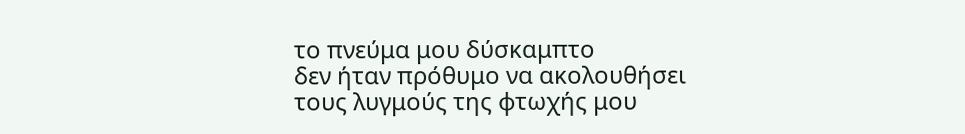το πνεύμα μου δύσκαμπτο
δεν ήταν πρόθυμο να ακολουθήσει
τους λυγμούς της φτωχής μου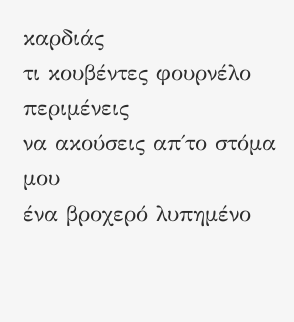καρδιάς
τι κουβέντες φουρνέλο περιμένεις
να ακούσεις απ΄το στόμα μου
ένα βροχερό λυπημένο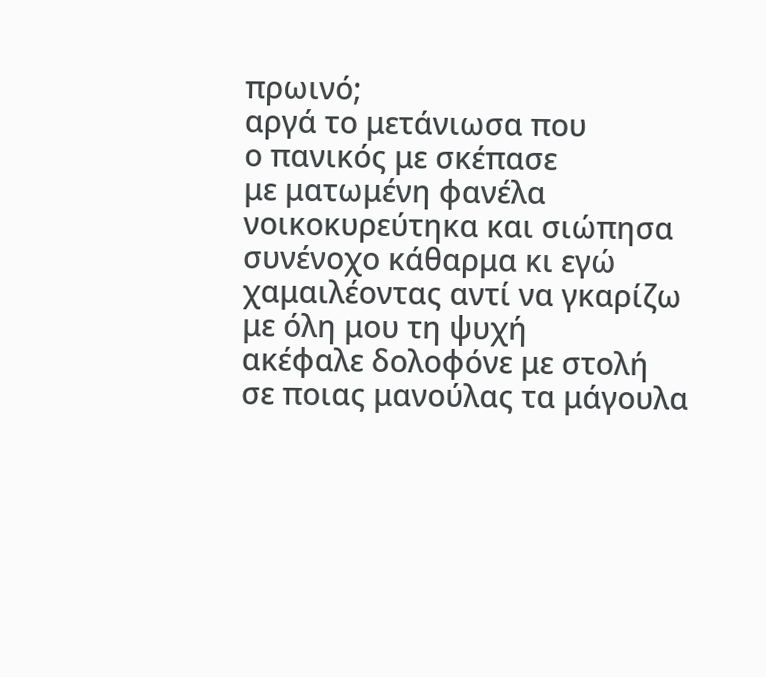πρωινό;
αργά το μετάνιωσα που
ο πανικός με σκέπασε
με ματωμένη φανέλα
νοικοκυρεύτηκα και σιώπησα
συνένοχο κάθαρμα κι εγώ
χαμαιλέοντας αντί να γκαρίζω
με όλη μου τη ψυχή
ακέφαλε δολοφόνε με στολή
σε ποιας μανούλας τα μάγουλα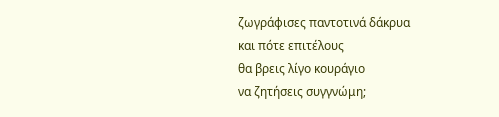ζωγράφισες παντοτινά δάκρυα
και πότε επιτέλους
θα βρεις λίγο κουράγιο
να ζητήσεις συγγνώμη;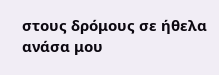στους δρόμους σε ήθελα
ανάσα μου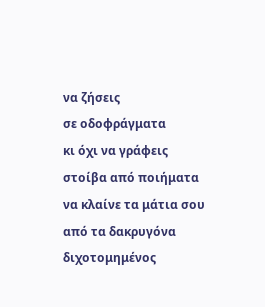να ζήσεις
σε οδοφράγματα
κι όχι να γράφεις
στοίβα από ποιήματα
να κλαίνε τα μάτια σου
από τα δακρυγόνα
διχοτομημένος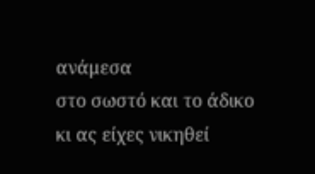ανάμεσα
στο σωστό και το άδικο
κι ας είχες νικηθεί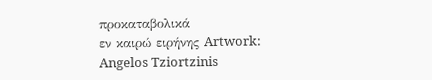προκαταβολικά
εν καιρώ ειρήνης Artwork: Angelos Tziortzinis